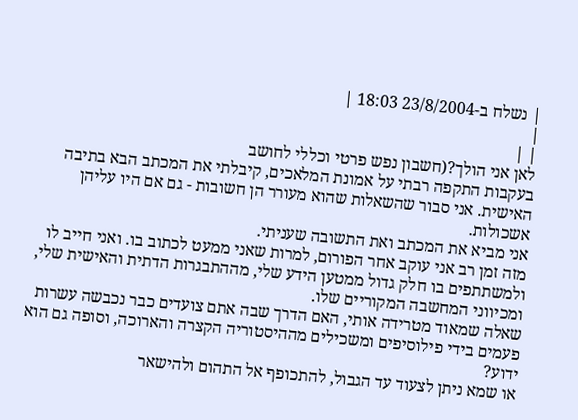| נשלח ב-23/8/2004 18:03 |
|
| |
לאן אני הולך?(חשבון נפש פרטי וכללי לחושב
בעקבות התקפה רבתי על אמונת המלאכים, קיבלתי את המכתב הבא בתיבה האישית. אני סבור שהשאלות שהוא מעורר הן חשובות - גם אם היו עליהן אשכולות.
אני מביא את המכתב ואת התשובה שעניתי.
מזה זמן רב אני עוקב אחר הפורום, למרות שאני ממעט לכתוב בו. ואני חייב לו ולמשתתפים בו חלק גדול ממטען הידע שלי, מההתבגרות הדתית והאישית שלי, ומכיווני המחשבה המקוריים שלו.
שאלה שמאוד מטרידה אותי, האם הדרך שבה אתם צועדים כבר נכבשה עשרות פעמים בידי פילוסיפים ומשכילים מההיסטוריה הקצרה והארוכה, וסופה גם הוא ידוע?
או שמא ניתן לצעוד עד הגבול, להתכופף אל התהום ולהישאר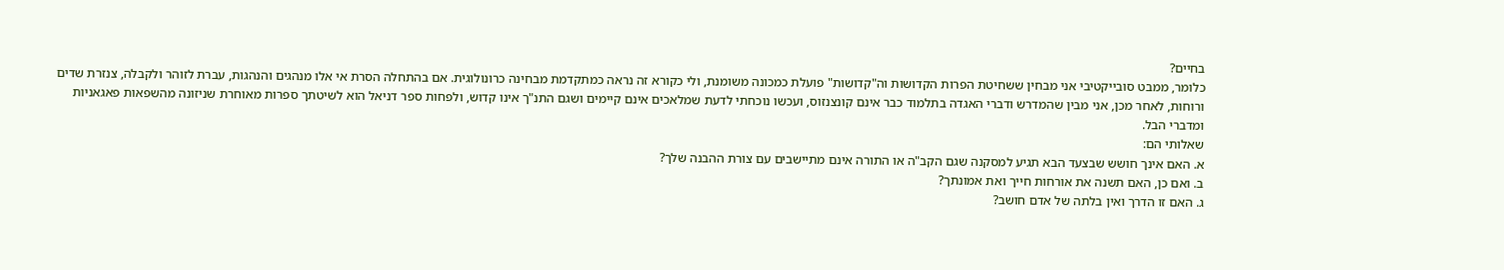בחיים?
כלומר, ממבט סובייקטיבי אני מבחין ששחיטת הפרות הקדושות וה"קדושות" פועלת כמכונה משומנת, ולי כקורא זה נראה כמתקדמת מבחינה כרונולוגית. אם בהתחלה הסרת אי אלו מנהגים והנהגות, עברת לזוהר ולקבלה, צנזרת שדים ורוחות, לאחר מכן, אני מבין שהמדרש ודברי האגדה בתלמוד כבר אינם קונצנזוס, ועכשו נוכחתי לדעת שמלאכים אינם קיימים ושגם התנ"ך אינו קדוש, ולפחות ספר דניאל הוא לשיטתך ספרות מאוחרת שניזונה מהשפאות פאגאניות ומדברי הבל.
שאלותי הם:
א. האם אינך חושש שבצעד הבא תגיע למסקנה שגם הקב"ה או התורה אינם מתיישבים עם צורת ההבנה שלך?
ב. ואם כן, האם תשנה את אורחות חייך ואת אמונתך?
ג. האם זו הדרך ואין בלתה של אדם חושב?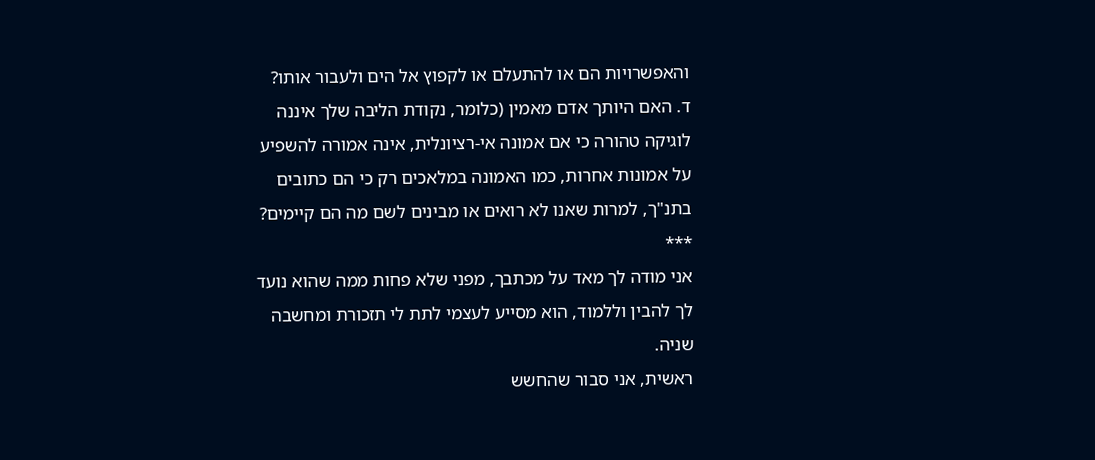והאפשרויות הם או להתעלם או לקפוץ אל הים ולעבור אותו?
ד. האם היותך אדם מאמין (כלומר, נקודת הליבה שלך איננה לוגיקה טהורה כי אם אמונה אי-רציונלית, אינה אמורה להשפיע על אמונות אחרות, כמו האמונה במלאכים רק כי הם כתובים בתנ"ך, למרות שאנו לא רואים או מבינים לשם מה הם קיימים?
***
אני מודה לך מאד על מכתבך, מפני שלא פחות ממה שהוא נועד לך להבין וללמוד, הוא מסייע לעצמי לתת לי תזכורת ומחשבה שניה.
ראשית, אני סבור שהחשש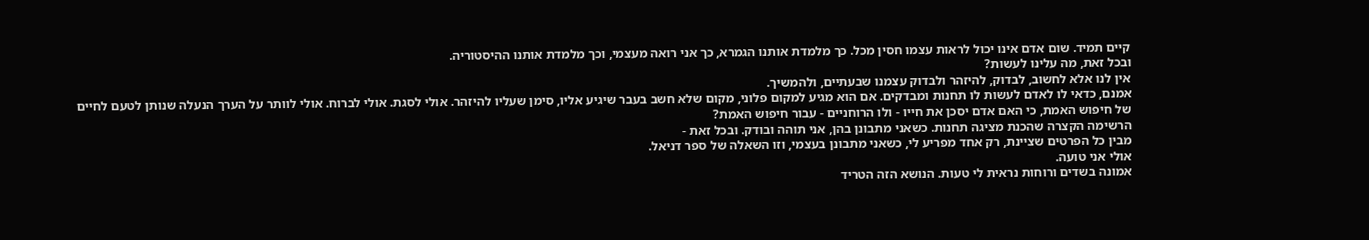קיים תמיד. שום אדם אינו יכול לראות עצמו חסין מכל. כך מלמדת אותנו הגמרא, כך אני רואה מעצמי, וכך מלמדת אותנו ההיסטוריה.
ובכל זאת, מה עלינו לעשות?
אין לנו אלא לחשוב, לבדוק, להיזהר ולבדוק עצמנו שבעתיים, ולהמשיך.
אמנם, כדאי לו לאדם לעשות לו תחנות ומבדקים. אם הוא מגיע למקום פלוני, מקום שלא חשב בעבר שיגיע אליו, סימן שעליו להיזהר. אולי לסגת. אולי לברוח. אולי לוותר על הערך הנעלה שנותן לטעם לחיים של חיפוש האמת, כי האם אדם יסכן את חייו - ולו הרוחניים - עבור חיפוש האמת?
הרשימה הקצרה שהכנת מציגה תחנות. כשאני מתבונן בהן, אני תוהה ובודק. ובכל זאת -
מבין כל הפרטים שציינת, רק אחד מפריע לי, כשאני מתבונן בעצמי, וזו השאלה של ספר דניאל.
אולי אני טועה.
אמונה בשדים ורוחות נראית לי טעות. הנושא הזה הטריד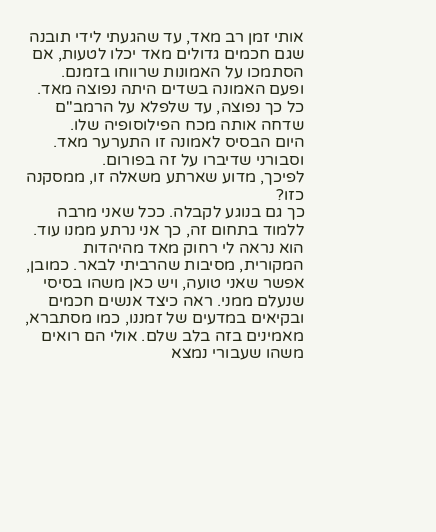אותי זמן רב מאד, עד שהגעתי לידי תובנה שגם חכמים גדולים מאד יכלו לטעות, אם הסתמכו על האמונות שרווחו בזמנם. ופעם האמונה בשדים היתה נפוצה מאד. כל כך נפוצה, עד שלפלא על הרמב"ם שדחה אותה מכח הפילוסופיה שלו.
היום הבסיס לאמונה זו התערער מאד. וסבורני שדיברו על זה בפורום.
לפיכך, מדוע שארתע משאלה זו, ממסקנה כזו?
כך גם בנוגע לקבלה. ככל שאני מרבה ללמוד בתחום זה, כך אני נרתע ממנו עוד. הוא נראה לי רחוק מאד מהיהדות המקורית, מסיבות שהרביתי לבאר. כמובן, אפשר שאני טועה, ויש כאן משהו בסיסי שנעלם ממני. ראה כיצד אנשים חכמים ובקיאים במדעים של זמננו, כמו מסתברא, מאמינים בזה בלב שלם. אולי הם רואים משהו שעבורי נמצא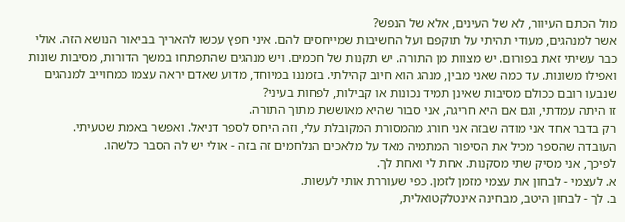מול הכתם העיוור, לא של העינים, אלא של הנפש?
אשר למנהגים, מעודי תהיתי על תוקפם ועל החשיבות שמייחסים להם. איני חפץ עכשו להאריך בביאור הנושא הזה. אולי כבר עשיתי זאת בפורום. יש מצוות מן התורה. יש תקנות של חכמים. ויש מנהגים שהתפתחו במשך הדורות, מסיבות שונות ואפילו משונות. עד כמה שאני מבין, מנהג הוא חיוב קהילתי. בזמננו במיוחד, מדוע שאדם יראה עצמו כמחוייב למנהגים שנבעו רובם ככולם מסיבות שאינן תמיד נכונות או קבילות, לפחות בעיני?
זו היתה עמדתי, וגם אם היא חריגה, אני סבור שהיא מאוששת מתוך התורה.
רק בדבר אחד אני מודה שבזה אני חורג מהמסורת המקובלת עלי, וזה היחס לספר דניאל. ואפשר באמת שטעיתי.
העובדה שהספר מכיל את הסיפור המתמיה מאד על מלאכים הנלחמים זה בזה - אולי יש לה הסבר כלשהו.
לפיכך, אני מסיק שתי מסקנות. אחת לי ואחת לך.
א. לעצמי - לבחון את עצמי מזמן לזמן. כפי שעוררת אותי לעשות.
ב. לך - לבחון היטב, מבחינה אינטלקטואלית,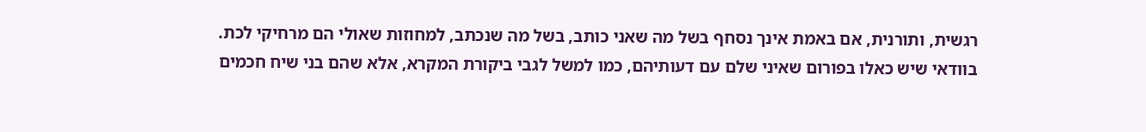רגשית, ותורנית, אם באמת אינך נסחף בשל מה שאני כותב, בשל מה שנכתב, למחוזות שאולי הם מרחיקי לכת.
בוודאי שיש כאלו בפורום שאיני שלם עם דעותיהם, כמו למשל לגבי ביקורת המקרא, אלא שהם בני שיח חכמים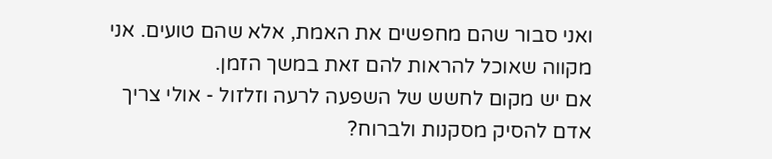ואני סבור שהם מחפשים את האמת, אלא שהם טועים. אני מקווה שאוכל להראות להם זאת במשך הזמן.
אם יש מקום לחשש של השפעה לרעה וזלזול - אולי צריך אדם להסיק מסקנות ולברוח?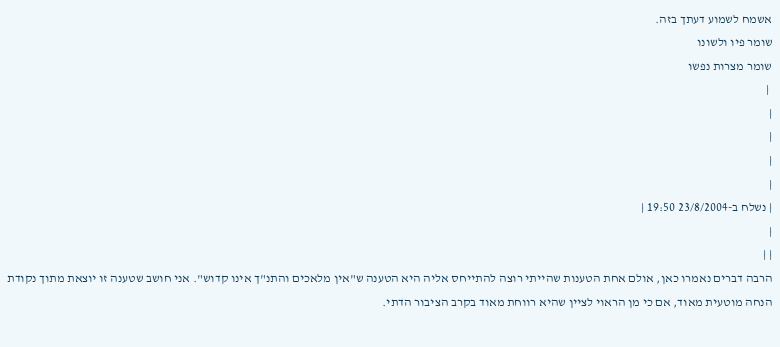אשמח לשמוע דעתך בזה.
שומר פיו ולשונו
שומר מצרות נפשו
 |
|
|
|
|
| נשלח ב-23/8/2004 19:50 |
|
| |
הרבה דברים נאמרו כאן, אולם אחת הטענות שהייתי רוצה להתייחס אליה היא הטענה ש"אין מלאכים והתנ"ך אינו קדוש". אני חושב שטענה זו יוצאת מתוך נקודת הנחה מוטעית מאוד, אם כי מן הראוי לציין שהיא רווחת מאוד בקרב הציבור הדתי.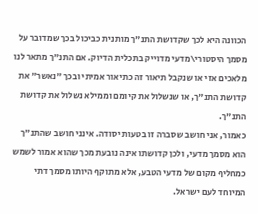הכוונה היא לכך שקדושת התנ"ך מותנית כביכול בכך שמדובר על מסמך היסטורי\מדעי מדוייק בתכלית הדיוק. אם התנ"ך מתאר לנו מלאכים אזי או שנקבל תיאור זה כתיאור אמיתי ובכך "נאשר" את קדושת התנ"ך, או שנשלול את קיומם וממילא נשלול את קדושת התנ"ך.
כאמור, אני חושב שסברה זו בטעות יסודה. אינני חושב שהתנ"ך הוא מסמך מדעי, ולכן קדושתו אינה נובעת מכך שהוא אמור לשמש כמחליף מקום של מדעי הטבע, אלא מתוקף היותו מסמך דתי המיוחד לעם ישראל.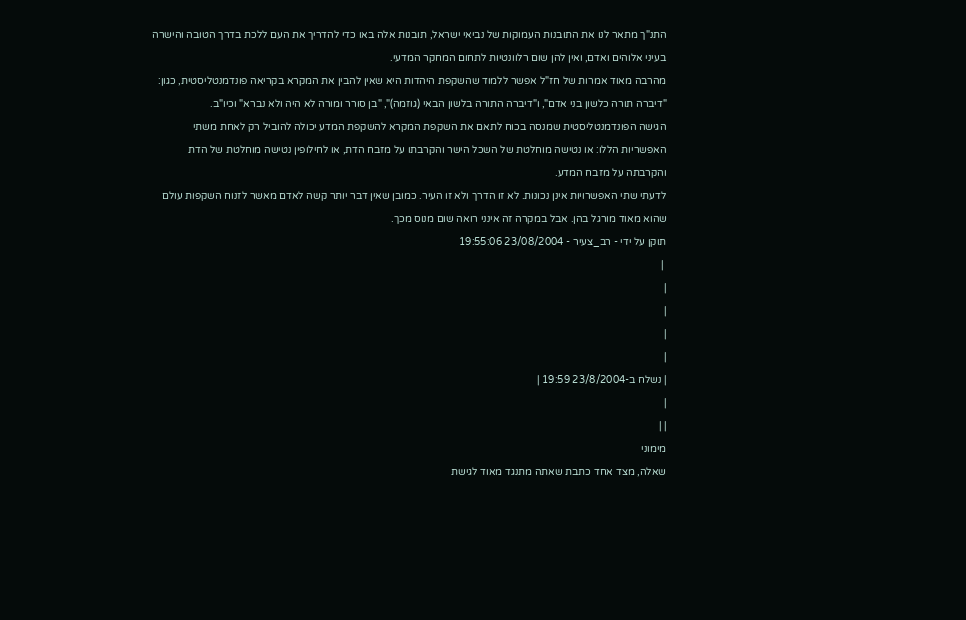התנ"ך מתאר לנו את התובנות העמוקות של נביאי ישראל, תובנות אלה באו כדי להדריך את העם ללכת בדרך הטובה והישרה בעיני אלוהים ואדם, ואין להן שום רלוונטיות לתחום המחקר המדעי.
מהרבה מאוד אמרות של חז"ל אפשר ללמוד שהשקפת היהדות היא שאין להבין את המקרא בקריאה פונדמנטליסטית, כגון: "דיברה תורה כלשון בני אדם", ו"דיברה התורה בלשון הבאי (גוזמה)", "בן סורר ומורה לא היה ולא נברא" וכיו"ב.
הגישה הפונדמנטליסטית שמנסה בכוח לתאם את השקפת המקרא להשקפת המדע יכולה להוביל רק לאחת משתי האפשריות הללו: או נטישה מוחלטת של השכל הישר והקרבתו על מזבח הדת, או לחילופין נטישה מוחלטת של הדת והקרבתה על מזבח המדע.
לדעתי שתי האפשרויות אינן נכונות. לא זו הדרך ולא זו העיר. כמובן שאין דבר יותר קשה לאדם מאשר לזנוח השקפות עולם שהוא מאוד מורגל בהן. אבל במקרה זה אינני רואה שום מנוס מכך.
תוקן על ידי - רב_צעיר - 23/08/2004 19:55:06
 |
|
|
|
|
| נשלח ב-23/8/2004 19:59 |
|
| |
מימוני
שאלה, מצד אחד כתבת שאתה מתנגד מאוד לגישת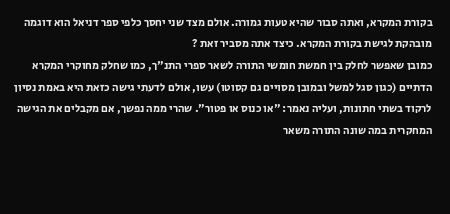בקורת המקרא, ואתה סבור שהיא טעות גמורה. אולם מצד שני יחסך כלפי ספר דניאל הוא דוגמה מובהקת לגישת בקורת המקרא. כיצד אתה מסביר זאת ?
כמובן שאפשר לחלק בין חמשת חומשי התורה לשאר ספרי התנ"ך, כמו שחלק מחוקרי המקרא הדתיים (כגון סגל למשל ובמובן מסויים גם קסוטו) עשו, אולם לדעתי גישה כזאת היא באמת נסיון לרקוד בשתי חתונות, ועליה נאמר: "או כנוס או פטור". שהרי ממה נפשך, אם מקבלים את הגישה המחקרית במה שונה התורה משאר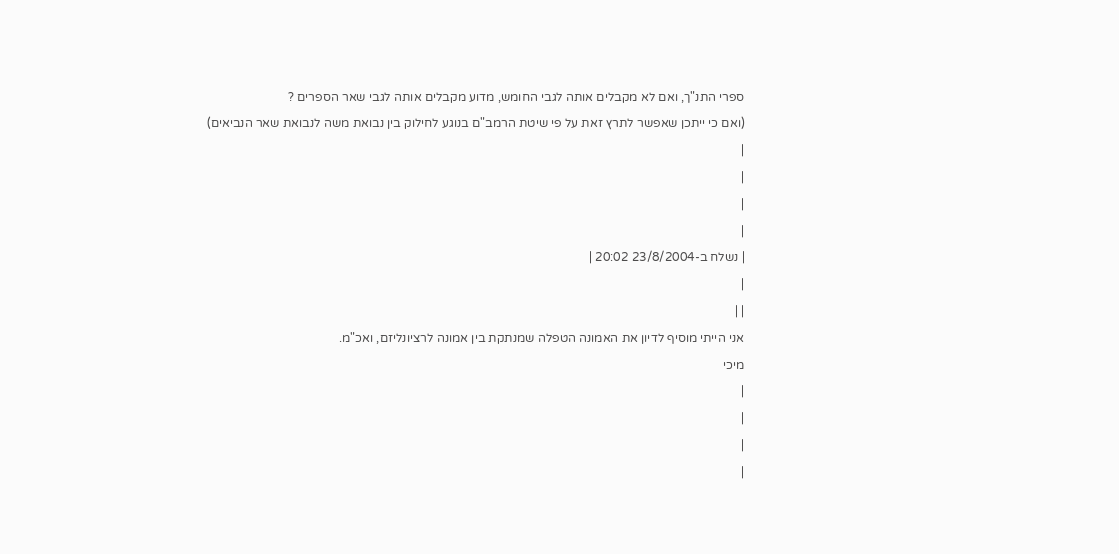ספרי התנ"ך, ואם לא מקבלים אותה לגבי החומש, מדוע מקבלים אותה לגבי שאר הספרים ?
(ואם כי ייתכן שאפשר לתרץ זאת על פי שיטת הרמב"ם בנוגע לחילוק בין נבואת משה לנבואת שאר הנביאים)
|
|
|
|
| נשלח ב-23/8/2004 20:02 |
|
| |
אני הייתי מוסיף לדיון את האמונה הטפלה שמנתקת בין אמונה לרציונליזם, ואכ"מ.
מיכי
|
|
|
|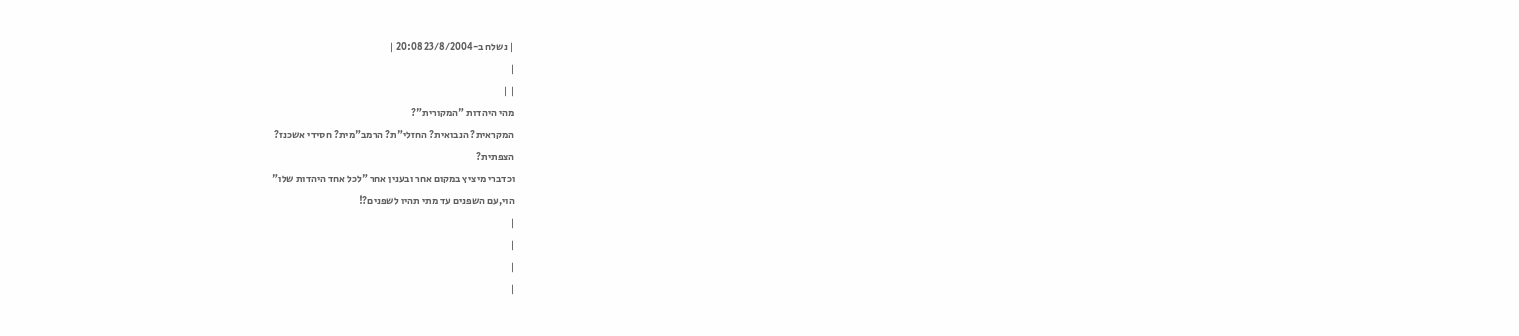| נשלח ב-23/8/2004 20:08 |
|
| |
מהי היהדות "המקורית"?
המקראית? הנבואית? החזלי"ת? הרמב"מית? חסידי אשכנז?
הצפתית?
וכדברי מיציץ במקום אחר ובענין אחר "לכל אחד היהדות שלו"
הוי,עם השפנים עד מתי תהיו לשפנים?!
|
|
|
|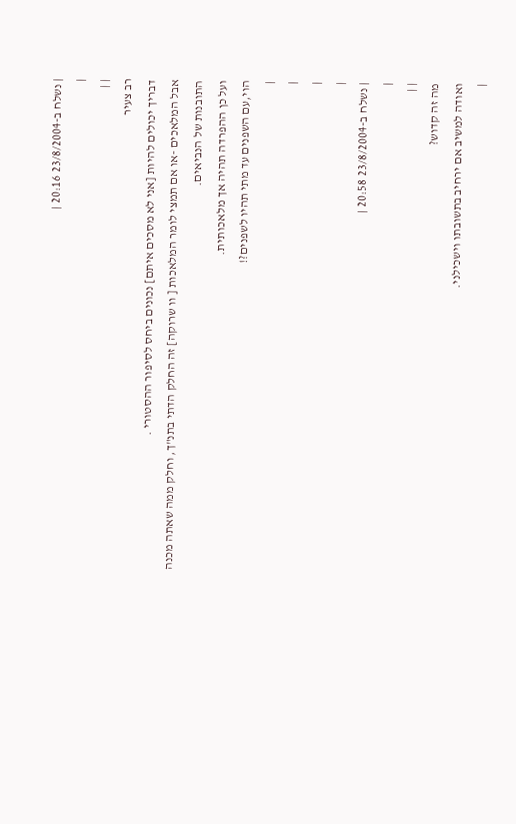| נשלח ב-23/8/2004 20:16 |
|
| |
רב צעיר
דבריך יכולים להיות [אני לא מסכים איתם] נכונים ביחס לסיפור ההסטורי .
אבל המלאכים -או אם תמצי לומר המלאכות [ וו שרוקה] זה החלק הדתי בתנ"ך, וחלק ממה שאתה מכנה התובנות של הנביאים.
ועל כן ההפרדה תהיה אך מלאכותית.
הוי,עם השפנים עד מתי תהיו לשפנים?!
|
|
|
|
| נשלח ב-23/8/2004 20:58 |
|
| |
מה זה קדוש?
ואודה למשיב אם ירחיב בתשובתו וישכילני.
|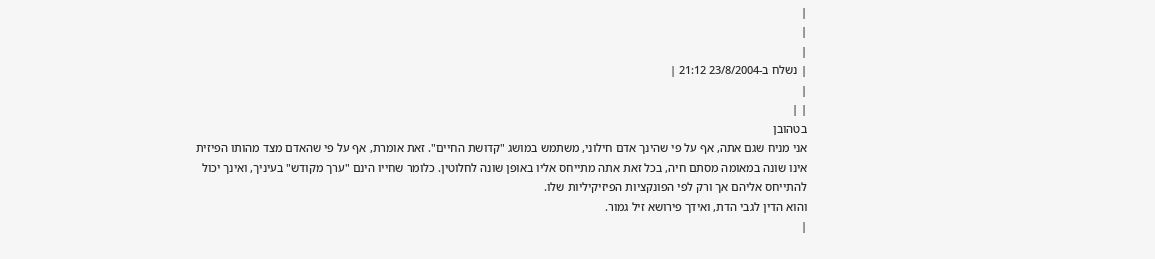|
|
|
| נשלח ב-23/8/2004 21:12 |
|
| |
בטהובן
אני מניח שגם אתה, אף על פי שהינך אדם חילוני, משתמש במושג "קדושת החיים". זאת אומרת, אף על פי שהאדם מצד מהותו הפיזית אינו שונה במאומה מסתם חיה, בכל זאת אתה מתייחס אליו באופן שונה לחלוטין. כלומר שחייו הינם "ערך מקודש" בעיניך, ואינך יכול להתייחס אליהם אך ורק לפי הפונקציות הפיזיקיליות שלו.
והוא הדין לגבי הדת, ואידך פירושא זיל גמור.
|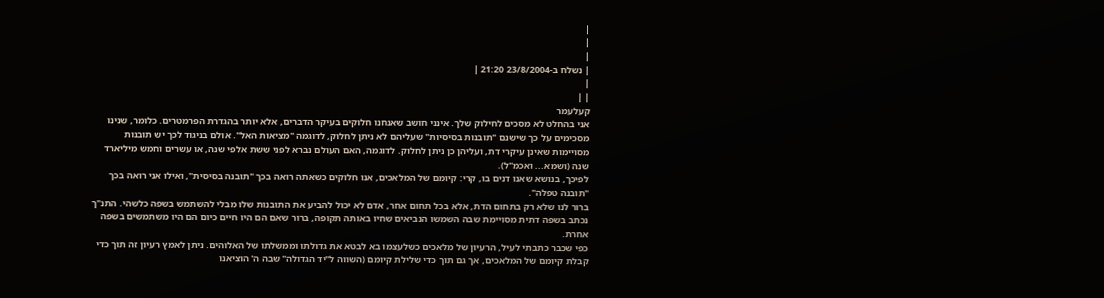|
|
|
| נשלח ב-23/8/2004 21:20 |
|
| |
קעלעמר
אני בהחלט לא מסכים לחילוק שלך. אינני חושב שאנחנו חלוקים בעיקר הדברים, אלא יותר בהגדרת הפרמטרים. כלומר, שנינו מסכימים על כך שישנם "תובנות בסיסיות" שעליהם לא ניתן לחלוק, לדוגמה "מציאות האל". אולם בניגוד לכך יש תובנות מסויימות שאינן עיקרי דת, ועליהן כן ניתן לחלוק. לדוגמה, האם העולם נברא לפני ששת אלפי שנה, או עשרים וחמש מיליארד שנה (ושמא... ואכמ"ל).
לפיכך, בנושא שאנו דנים בו, קרי: קיומם של המלאכים, אנו חלוקים כשאתה רואה בכך "תובנה בסיסית", ואילו אני רואה בכך "תובנה טפלה".
ברור לנו שלא רק בתחום הדת, אלא בכל תחום אחר, אדם לא יכול להביע את התובנות שלו מבלי להשתמש בשפה כלשהי. התנ"ך נכתב בשפה דתית מסויימת שבה השמשו הנביאים שחיו באותה תקופה, ברור שאם הם היו חיים כיום הם היו משתמשים בשפה אחרת.
כפי שכבר כתבתי לעיל, הרעיון של מלאכים כשלעצמו בא לבטא את גדולתו וממשלתו של האלוהים. ניתן לאמץ רעיון זה תוך כדי קבלת קיומם של המלאכים, אך גם תוך כדי שלילת קיומם (השווה ל"יד הגדולה" שבה ה' הוציאנו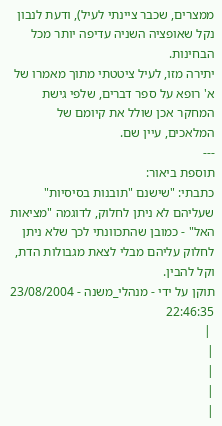ממצרים, שכבר ציינתי לעיל), ודעת לנבון נקל שאופציה השניה עדיפה יותר מכל הבחינות.
יתירה מזו, לעיל ציטטתי מתוך מאמרו של א' רופא על ספר דברים, שלפי גישת המחקר אכן שולל את קיומם של המלאכים, עיין שם.
---
תוספת ביאור:
כתבתי: "שישנם "תובנות בסיסיות" שעליהם לא ניתן לחלוק, לדוגמה "מציאות האל" - כמובן שהתכוונתי לכך שלא ניתן לחלוק עליהם מבלי לצאת מגבולות הדת, וקל להבין.
תוקן על ידי - מנהלי_משנה - 23/08/2004 22:46:35
 |
|
|
|
|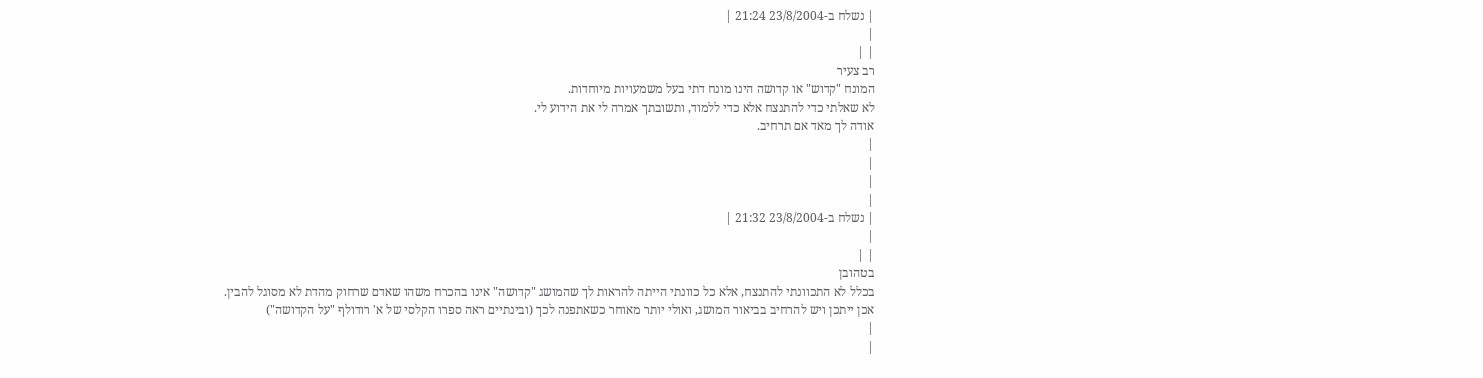| נשלח ב-23/8/2004 21:24 |
|
| |
רב צעיר
המונח "קדוש" או קדושה הינו מונח דתי בעל משמעויות מיוחדות.
לא שאלתי כדי להתנצח אלא כדי ללמוד, ותשובתך אמרה לי את הידוע לי.
אודה לך מאד אם תרחיב.
|
|
|
|
| נשלח ב-23/8/2004 21:32 |
|
| |
בטהובן
בכלל לא התכוונתי להתנצח, אלא כל כוונתי הייתה להראות לך שהמושג "קדושה" אינו בהכרח משהו שאדם שרחוק מהדת לא מסוגל להבין.
אכן ייתכן ויש להרחיב בביאור המושג, ואולי יותר מאוחר כשאתפנה לכך (ובינתיים ראה ספרו הקלסי של א' רודולף "על הקדושה")
|
|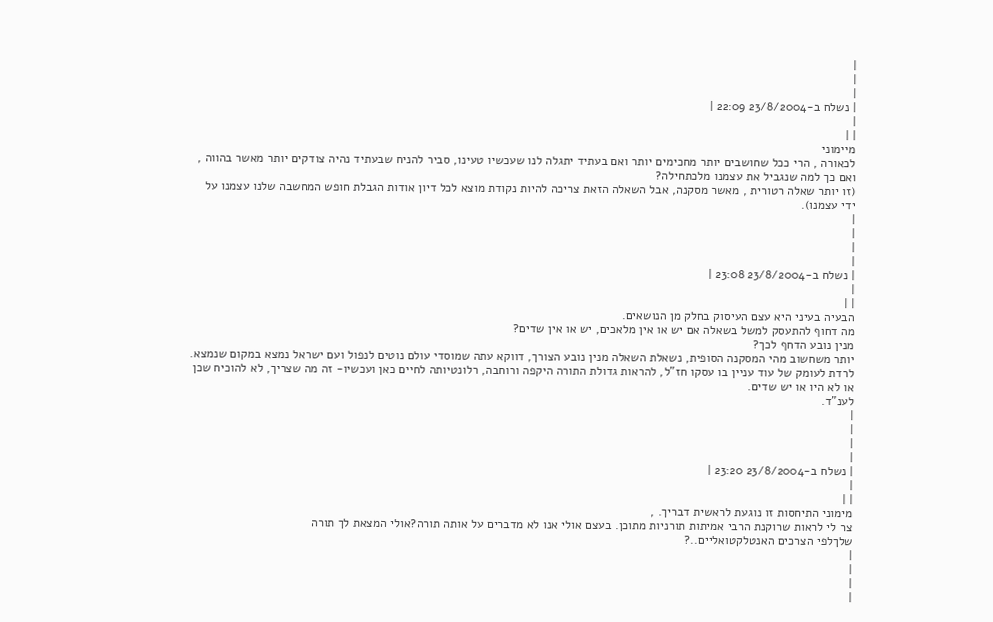|
|
|
| נשלח ב-23/8/2004 22:09 |
|
| |
מיימוני
לכאורה , הרי ככל שחושבים יותר מחכימים יותר ואם בעתיד יתגלה לנו שעכשיו טעינו, סביר להניח שבעתיד נהיה צודקים יותר מאשר בהווה , ואם כך למה שנגביל את עצמנו מלכתחילה?
(זו יותר שאלה רטורית , מאשר מסקנה, אבל השאלה הזאת צריכה להיות נקודת מוצא לכל דיון אודות הגבלת חופש המחשבה שלנו עצמנו על ידי עצמנו).
|
|
|
|
| נשלח ב-23/8/2004 23:08 |
|
| |
הבעיה בעיני היא עצם העיסוק בחלק מן הנושאים.
מה דחוף להתעסק למשל בשאלה אם יש או אין מלאכים, יש או אין שדים?
מנין נובע הדחף לכך?
יותר משחשוב מהי המסקנה הסופית, נשאלת השאלה מנין נובע הצורך, דווקא עתה שמוסדי עולם נוטים לנפול ועם ישראל נמצא במקום שנמצא.
לרדת לעומק של עוד עניין בו עסקו חז"ל, להראות גדולת התורה היקפה ורוחבה, רלונטיותה לחיים כאן ועכשיו- זה מה שצריך, לא להוכיח שכן או לא היו או יש שדים.
לענ"ד.
|
|
|
|
| נשלח ב-23/8/2004 23:20 |
|
| |
מימוני התיחסות זו נוגעת לראשית דבריך. ,
צר לי לראות שרוקנת הרבי אמיתות תורניות מתוכן. בעצם אולי אנו לא מדברים על אותה תורה?אולי המצאת לך תורה
שלךלפי הצרכים האנטלקטואליים..?
|
|
|
|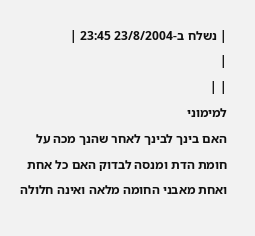| נשלח ב-23/8/2004 23:45 |
|
| |
למימוני
האם בינך לבינך לאחר שהנך מכה על חומת הדת ומנסה לבדוק האם כל אחת ואחת מאבני החומה מלאה ואינה חלולה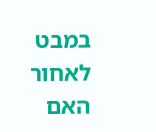במבט לאחור האם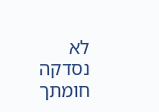לא נסדקה חומתך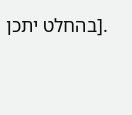.[בהחלט יתכן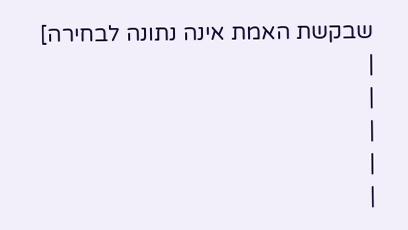שבקשת האמת אינה נתונה לבחירה]
|
|
|
|
|